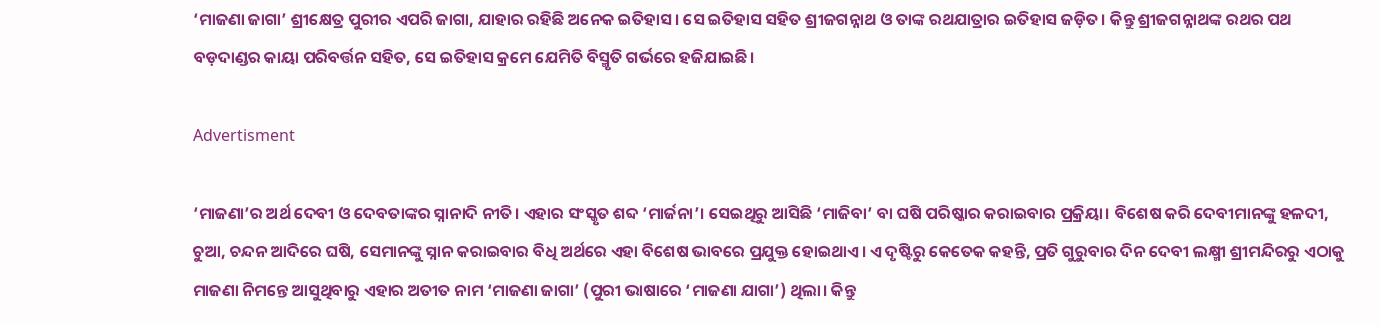‘ମାଜଣା ଜାଗା’ ଶ୍ରୀକ୍ଷେତ୍ର ପୁରୀର ଏପରି ଜାଗା, ଯାହାର ରହିଛି ଅନେକ ଇତିହାସ। ସେ ଇତିହାସ ସହିତ ଶ୍ରୀଜଗନ୍ନାଥ ଓ ତାଙ୍କ ରଥଯାତ୍ରାର ଇତିହାସ ଜଡ଼ିତ। କିନ୍ତୁ ଶ୍ରୀଜଗନ୍ନାଥଙ୍କ ରଥର ପଥ ବଡ଼ଦାଣ୍ଡର କାୟା ପରିବର୍ତ୍ତନ ସହିତ, ସେ ଇତିହାସ କ୍ରମେ ଯେମିତି ବିସ୍ମୃତି ଗର୍ଭରେ ହଜିଯାଇଛି।

Advertisment

‘ମାଜଣା’ର ଅର୍ଥ ଦେବୀ ଓ ଦେବତାଙ୍କର ସ୍ନାନାଦି ନୀତି। ଏହାର ସଂସ୍କୃତ ଶବ୍ଦ ‘ମାର୍ଜନା’। ସେଇଥିରୁ ଆସିଛି ‘ମାଜିବା’ ବା ଘଷି ପରିଷ୍କାର କରାଇବାର ପ୍ରକ୍ରିୟା। ବିଶେଷ କରି ଦେବୀମାନଙ୍କୁ ହଳଦୀ, ଚୁଆ, ଚନ୍ଦନ ଆଦିରେ ଘଷି, ସେମାନଙ୍କୁ ସ୍ନାନ କରାଇବାର ବିଧି ଅର୍ଥରେ ଏହା ବିଶେଷ ଭାବରେ ପ୍ରଯୁକ୍ତ ହୋଇଥାଏ। ଏ ଦୃଷ୍ଟିରୁ କେତେକ କହନ୍ତି, ପ୍ରତି ଗୁରୁବାର ଦିନ ଦେବୀ ଲକ୍ଷ୍ମୀ ଶ୍ରୀମନ୍ଦିରରୁ ଏଠାକୁ ମାଜଣା ନିମନ୍ତେ ଆସୁଥିବାରୁ ଏହାର ଅତୀତ ନାମ ‘ମାଜଣା ଜାଗା’ (ପୁରୀ ଭାଷାରେ ‘ମାଜଣା ଯାଗା’) ଥିଲା। କିନ୍ତୁ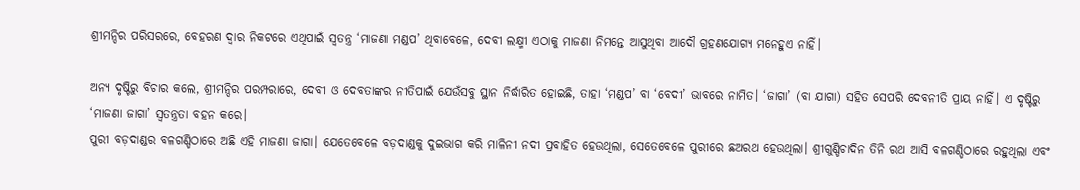ଶ୍ରୀମନ୍ଦିର ପରିସରରେ, ବେହରଣ ଦ୍ୱାର ନିକଟରେ ଏଥିପାଇଁ ସ୍ୱତନ୍ତ୍ର ‘ମାଜଣା ମଣ୍ଡପ’ ଥିବାବେଳେ, ଦେବୀ ଲକ୍ଷ୍ମୀ ଏଠାକୁ ମାଜଣା ନିମନ୍ତେ ଆସୁଥିବା ଆଦୌ ଗ୍ରହଣଯୋଗ୍ୟ ମନେହୁଏ ନାହିଁ।

ଅନ୍ୟ ଦୃଷ୍ଟିରୁ ବିଚାର କଲେ, ଶ୍ରୀମନ୍ଦିର ପରମ୍ପରାରେ, ଦେବୀ ଓ ଦେବତାଙ୍କର ନୀତିପାଇଁ ଯେଉଁସବୁ ସ୍ଥାନ ନିର୍ଦ୍ଧାରିତ ହୋଇଛି, ତାହା ‘ମଣ୍ଡପ’ ବା ‘ବେଦୀ’ ଭାବରେ ନାମିତ। ‘ଜାଗା’ (ବା ଯାଗା) ସହିତ ସେପରି ଦେବନୀତି ପ୍ରାୟ ନାହିଁ। ଏ ଦୃଷ୍ଟିରୁ ‘ମାଜଣା ଜାଗା’ ସ୍ୱତନ୍ତ୍ରତା ବହନ କରେ।
ପୁରୀ ବଡ଼ଦାଣ୍ଡର ବଳଗଣ୍ଡିଠାରେ ଅଛି ଏହି ମାଜଣା ଜାଗା। ଯେତେବେଳେ ବଡ଼ଦାଣ୍ଡକୁ ଦୁଇଭାଗ କରି ମାଳିନୀ ନଦୀ ପ୍ରବାହିତ ହେଉଥିଲା, ସେତେବେଳେ ପୁରୀରେ ଛଅରଥ ହେଉଥିଲା। ଶ୍ରୀଗୁଣ୍ଡିଚାଦିନ ତିନି ରଥ ଆସି ବଳଗଣ୍ଡିଠାରେ ରହୁଥିଲା ଏବଂ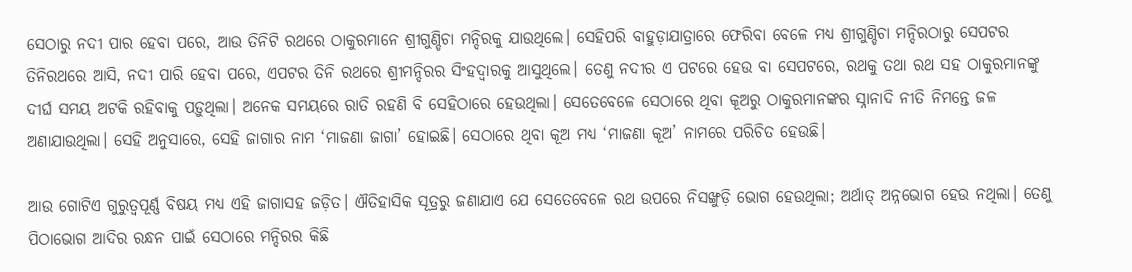ସେଠାରୁ ନଦୀ ପାର ହେବା ପରେ, ଆଉ ତିନିଟି ରଥରେ ଠାକୁରମାନେ ଶ୍ରୀଗୁଣ୍ଡିଚା ମନ୍ଦିରକୁ ଯାଉଥିଲେ। ସେହିପରି ବାହୁଡ଼ାଯାତ୍ରାରେ ଫେରିବା ବେଳେ ମଧ୍ୟ ଶ୍ରୀଗୁଣ୍ଡିଚା ମନ୍ଦିରଠାରୁ ସେପଟର ତିନିରଥରେ ଆସି, ନଦୀ ପାରି ହେବା ପରେ, ଏପଟର ତିନି ରଥରେ ଶ୍ରୀମନ୍ଦିରର ସିଂହଦ୍ୱାରକୁ ଆସୁଥିଲେ। ତେଣୁ ନଦୀର ଏ ପଟରେ ହେଉ ବା ସେପଟରେ, ରଥକୁ ତଥା ରଥ ସହ ଠାକୁରମାନଙ୍କୁ ଦୀର୍ଘ ସମୟ ଅଟକି ରହିବାକୁ ପଡ଼ୁଥିଲା। ଅନେକ ସମୟରେ ରାତି ରହଣି ବି ସେହିଠାରେ ହେଉଥିଲା। ସେତେବେଳେ ସେଠାରେ ଥିବା କୂଅରୁ ଠାକୁରମାନଙ୍କର ସ୍ନାନାଦି ନୀତି ନିମନ୍ତେ ଜଳ ଅଣାଯାଉଥିଲା। ସେହି ଅନୁସାରେ, ସେହି ଜାଗାର ନାମ ‘ମାଜଣା ଜାଗା’ ହୋଇଛି। ସେଠାରେ ଥିବା କୂଅ ମଧ୍ୟ ‘ମାଜଣା କୂଅ’ ନାମରେ ପରିଚିତ ହେଉଛି।

ଆଉ ଗୋଟିଏ ଗୁରୁତ୍ୱପୂର୍ଣ୍ଣ ବିଷୟ ମଧ୍ୟ ଏହି ଜାଗାସହ ଜଡ଼ିତ। ଐତିହାସିକ ସୂତ୍ରରୁ ଜଣାଯାଏ ଯେ ସେତେବେଳେ ରଥ ଉପରେ ନିସଙ୍ଖୁଡ଼ି ଭୋଗ ହେଉଥିଲା; ଅର୍ଥାତ୍ ଅନ୍ନଭୋଗ ହେଉ ନଥିଲା। ତେଣୁ ପିଠାଭୋଗ ଆଦିର ରନ୍ଧନ ପାଇଁ ସେଠାରେ ମନ୍ଦିରର କିଛି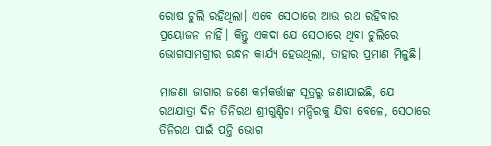ରୋଷ ଚୁଲି ରହିଥିଲା। ଏବେ ସେଠାରେ ଆଉ ରଥ ରହିବାର ପ୍ରୟୋଜନ ନାହିଁ। କିନ୍ତୁ ଏକଦା ଯେ ସେଠାରେ ଥିବା ଚୁଲିରେ ଭୋଗସାମଗ୍ରୀର ରନ୍ଧନ କାର୍ଯ୍ୟ ହେଉଥିଲା, ତାହାର ପ୍ରମାଣ ମିଳୁଛି।

ମାଜଣା ଜାଗାର ଜଣେ କର୍ମକର୍ତ୍ତାଙ୍କ ସୂତ୍ରରୁ ଜଣାଯାଇଛି, ଯେ ରଥଯାତ୍ରା ଦିନ ତିନିରଥ ଶ୍ରୀଗୁଣ୍ଡିଚା ମନ୍ଦିରକୁ ଯିବା ବେଳେ, ସେଠାରେ ତିନିରଥ ପାଇଁ ପନ୍ତି ଭୋଗ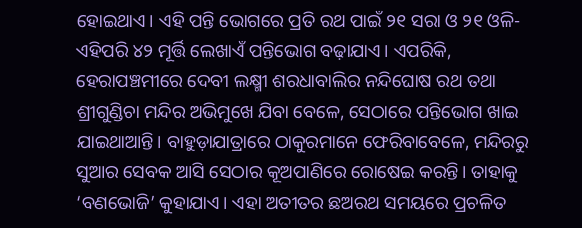ହୋଇଥାଏ। ଏହି ପନ୍ତି ଭୋଗରେ ପ୍ରତି ରଥ ପାଇଁ ୨୧ ସରା ଓ ୨୧ ଓଳି- ଏହିପରି ୪୨ ମୂର୍ତ୍ତି ଲେଖାଏଁ ପନ୍ତିଭୋଗ ବଢ଼ାଯାଏ। ଏପରିକି, ହେରାପଞ୍ଚମୀରେ ଦେବୀ ଲକ୍ଷ୍ମୀ ଶରଧାବାଲିର ନନ୍ଦିଘୋଷ ରଥ ତଥା ଶ୍ରୀଗୁଣ୍ଡିଚା ମନ୍ଦିର ଅଭିମୁଖେ ଯିବା ବେଳେ, ସେଠାରେ ପନ୍ତିଭୋଗ ଖାଇ ଯାଇଥାଆନ୍ତି। ବାହୁଡ଼ାଯାତ୍ରାରେ ଠାକୁରମାନେ ଫେରିବାବେଳେ, ମନ୍ଦିରରୁ ସୁଆର ସେବକ ଆସି ସେଠାର କୂଅପାଣିରେ ରୋଷେଇ କରନ୍ତି। ତାହାକୁ ‘ବଣଭୋଜି’ କୁହାଯାଏ। ଏହା ଅତୀତର ଛଅରଥ ସମୟରେ ପ୍ରଚଳିତ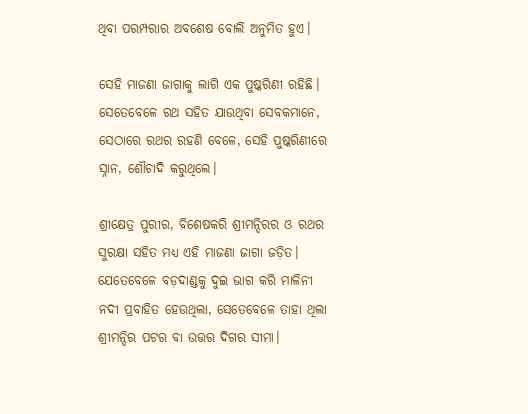ଥିବା ପରମ୍ପରାର ଅବଶେଷ ବୋଲି ଅନୁମିତ ହୁଏ।

ସେହି ମାଜଣା ଜାଗାକୁ ଲାଗି ଏକ ପୁଷ୍କରିଣୀ ରହିଛି। ସେତେବେଳେ ରଥ ସହିତ ଯାଉଥିବା ସେବକମାନେ, ସେଠାରେ ରଥର ରହଣି ବେଳେ, ସେହି ପୁଷ୍କରିଣୀରେ ସ୍ନାନ, ଶୌଚାଦି କରୁଥିଲେ।

ଶ୍ରୀକ୍ଷେତ୍ର ପୁରୀର, ବିଶେଷକରି ଶ୍ରୀମନ୍ଦିରର ଓ ରଥର ସୁରକ୍ଷା ସହିତ ମଧ୍ୟ ଏହି ମାଜଣା ଜାଗା ଜଡ଼ିତ। ଯେତେବେଳେ ବଡ଼ଦାଣ୍ଡକୁ ଦୁଇ ଭାଗ କରି ମାଳିନୀ ନଦୀ ପ୍ରବାହିତ ହେଉଥିଲା, ସେତେବେଳେ ତାହା ଥିଲା ଶ୍ରୀମନ୍ଦିର ପଟର ବା ଉତ୍ତର ଦିଗର ସୀମା।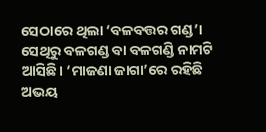ସେଠାରେ ଥିଲା ‘ବଳବତ୍ତର ଗଣ୍ଡ’। ସେଥିରୁ ବଳଗଣ୍ଡ ବା ବଳଗଣ୍ଡି ନାମଟି ଆସିଛି। ‘ମାଜଣା ଜାଗା’ରେ ରହିଛି ଅଭୟ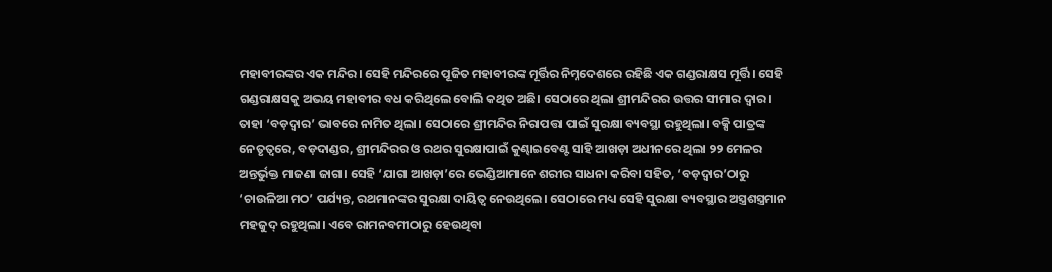ମହାବୀରଙ୍କର ଏକ ମନ୍ଦିର। ସେହି ମନ୍ଦିରରେ ପୂଜିତ ମହାବୀରଙ୍କ ମୂର୍ତ୍ତିର ନିମ୍ନଦେଶରେ ରହିଛି ଏକ ଗଣ୍ଡରାକ୍ଷସ ମୂର୍ତ୍ତି। ସେହି ଗଣ୍ଡରାକ୍ଷସକୁ ଅଭୟ ମହାବୀର ବଧ କରିଥିଲେ ବୋଲି କଥିତ ଅଛି। ସେଠାରେ ଥିଲା ଶ୍ରୀମନ୍ଦିରର ଉତ୍ତର ସୀମାର ଦ୍ୱାର। ତାହା ‘ବଡ଼ଦ୍ୱାର’ ଭାବରେ ନାମିତ ଥିଲା। ସେଠାରେ ଶ୍ରୀମନ୍ଦିର ନିରାପତ୍ତା ପାଇଁ ସୁରକ୍ଷା ବ୍ୟବସ୍ଥା ରହୁଥିଲା। ବକ୍ସି ପାତ୍ରଙ୍କ ନେତୃତ୍ୱରେ, ବଡ଼ଦାଣ୍ଡର, ଶ୍ରୀମନ୍ଦିରର ଓ ରଥର ସୁରକ୍ଷାପାଇଁ କୁଣ୍ଢାଇବେଣ୍ଟ ସାହି ଆଖଡ଼ା ଅଧୀନରେ ଥିଲା ୨୨ ମେଳର ଅନ୍ତର୍ଭୁକ୍ତ ମାଜଣା ଜାଗା। ସେହି ‘ଯାଗା ଆଖଡ଼ା’ରେ ଭେଣ୍ଡିଆମାନେ ଶରୀର ସାଧନା କରିବା ସହିତ, ‘ବଡ଼ଦ୍ୱାର’ଠାରୁ ‘ଚାଉଳିଆ ମଠ’ ପର୍ଯ୍ୟନ୍ତ, ରଥମାନଙ୍କର ସୁରକ୍ଷା ଦାୟିତ୍ୱ ନେଉଥିଲେ। ସେଠାରେ ମଧ୍ୟ ସେହି ସୁରକ୍ଷା ବ୍ୟବସ୍ଥାର ଅସ୍ତ୍ରଶସ୍ତ୍ରମାନ ମହଜୁଦ୍ ରହୁଥିଲା। ଏବେ ରାମନବମୀଠାରୁ ହେଉଥିବା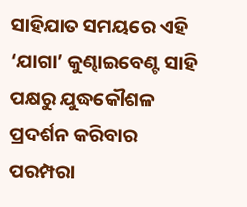ସାହିଯାତ ସମୟରେ ଏହି ‘ଯାଗା’ କୁଣ୍ଢାଇବେଣ୍ଟ ସାହି ପକ୍ଷରୁ ଯୁଦ୍ଧକୌଶଳ ପ୍ରଦର୍ଶନ କରିବାର ପରମ୍ପରା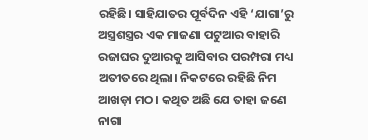ରହିଛି। ସାହିଯାତର ପୂର୍ବଦିନ ଏହି ‘ଯାଗା’ରୁ ଅସ୍ତ୍ରଶସ୍ତ୍ରର ଏକ ମାଜଣା ପଟୁଆର ବାହାରି ରଜାଘର ଦୁଆରକୁ ଆସିବାର ପରମ୍ପରା ମଧ୍ୟ ଅତୀତରେ ଥିଲା। ନିକଟରେ ରହିଛି ନିମ ଆଖଡ଼ା ମଠ। କଥିତ ଅଛି ଯେ ତାହା ଜଣେ ନାଗା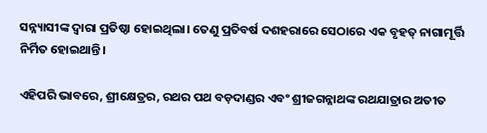ସନ୍ନ୍ୟାସୀଙ୍କ ଦ୍ୱାରା ପ୍ରତିଷ୍ଠା ହୋଇଥିଲା। ତେଣୁ ପ୍ରତିବର୍ଷ ଦଶହରାରେ ସେଠାରେ ଏକ ବୃହତ୍ ନାଗାମୂର୍ତ୍ତି ନିର୍ମିତ ହୋଇଥାନ୍ତି।

ଏହିପରି ଭାବରେ, ଶ୍ରୀକ୍ଷେତ୍ରର, ରଥର ପଥ ବଡ଼ଦାଣ୍ଡର ଏବଂ ଶ୍ରୀଜଗନ୍ନାଥଙ୍କ ରଥଯାତ୍ରାର ଅତୀତ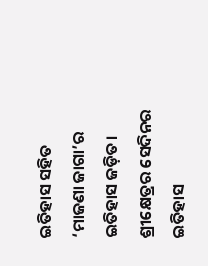ଇତିହାସ ସହିତ ‘ମାଜଣା ଜାଗା’ର ଇତିହାସ ଜଡ଼ିତ। ଶ୍ରୀକ୍ଷେତ୍ରର ସେଦିନର ଇତିହାସ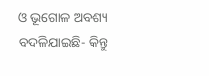ଓ ଭୂଗୋଳ ଅବଶ୍ୟ ବଦଳିଯାଇଛି- କିନ୍ତୁ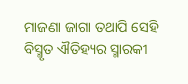ମାଜଣା ଜାଗା ତଥାପି ସେହି ବିସ୍ମୃତ ଐତିହ୍ୟର ସ୍ମାରକୀ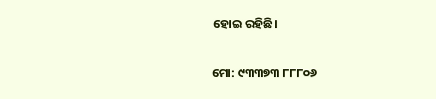ହୋଇ ରହିଛି।

ମୋ: ୯୩୩୭୩ ୮୮୮୦୬